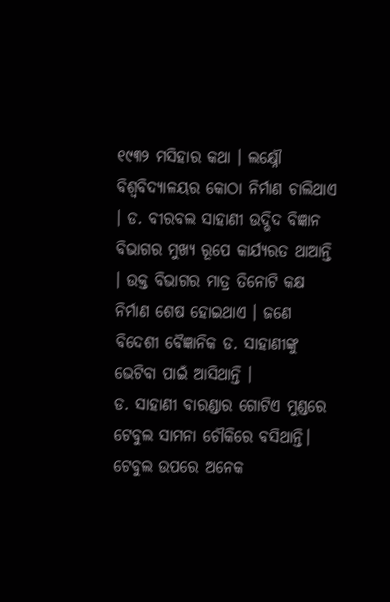୧୯୩୨ ମସିହାର କଥା । ଲକ୍ଷ୍ନୌ ବିଶ୍ୱବିଦ୍ୟାଳୟର କୋଠା ନିର୍ମାଣ ଚାଲିଥାଏ । ଡ. ବୀରବଲ ସାହାଣୀ ଉଦ୍ଭିଦ ବିଜ୍ଞାନ ବିଭାଗର ମୁଖ୍ୟ ରୂପେ କାର୍ଯ୍ୟରତ ଥାଆନ୍ତି । ଉକ୍ତ ବିଭାଗର ମାତ୍ର ତିନୋଟି କକ୍ଷ ନିର୍ମାଣ ଶେଷ ହୋଇଥାଏ । ଜଣେ ବିଦେଶୀ ବୈଜ୍ଞାନିକ ଡ. ସାହାଣୀଙ୍କୁ ଭେଟିବା ପାଇଁ ଆସିଥାନ୍ତି ।
ଡ. ସାହାଣୀ ବାରଣ୍ଡାର ଗୋଟିଏ ମୁଣ୍ଡରେ ଟେବୁଲ ସାମନା ଚୌକିରେ ବସିଥାନ୍ତି। ଟେବୁଲ ଉପରେ ଅନେକ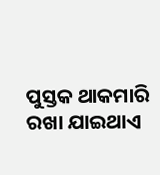ପୁସ୍ତକ ଥାକମାରି ରଖା ଯାଇଥାଏ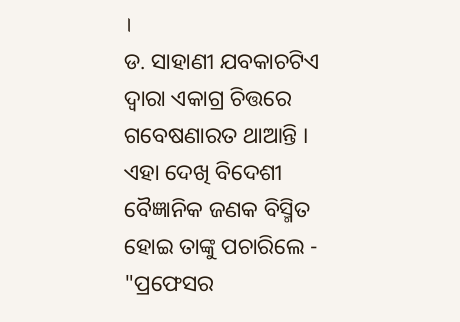।
ଡ. ସାହାଣୀ ଯବକାଚଟିଏ ଦ୍ୱାରା ଏକାଗ୍ର ଚିତ୍ତରେ ଗବେଷଣାରତ ଥାଆନ୍ତି । ଏହା ଦେଖି ବିଦେଶୀ ବୈଜ୍ଞାନିକ ଜଣକ ବିସ୍ମିତ ହୋଇ ତାଙ୍କୁ ପଚାରିଲେ -
"ପ୍ରଫେସର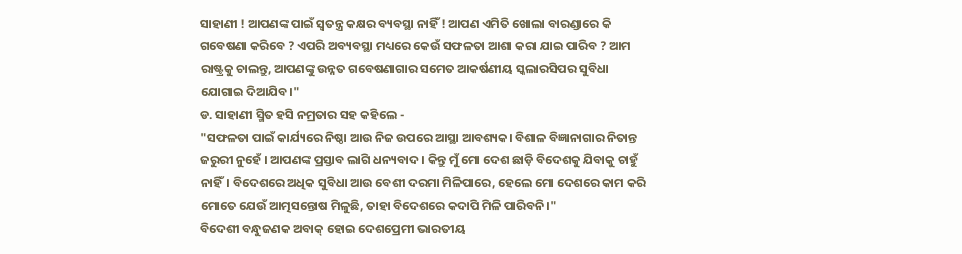ସାହାଣୀ ! ଆପଣଙ୍କ ପାଇଁ ସ୍ୱତନ୍ତ୍ର କକ୍ଷର ବ୍ୟବସ୍ଥା ନାହିଁ ! ଆପଣ ଏମିତି ଖୋଲା ବାରଣ୍ଡାରେ କି ଗବେଷଣା କରିବେ ? ଏପରି ଅବ୍ୟବସ୍ଥା ମଧ୍ୟରେ କେଉଁ ସଫଳତା ଆଶା କରା ଯାଇ ପାରିବ ? ଆମ ରାଷ୍ଟ୍ରକୁ ଚାଲନ୍ତୁ, ଆପଣଙ୍କୁ ଉନ୍ନତ ଗବେଷଣାଗାର ସମେତ ଆକର୍ଷଣୀୟ ସ୍କଲାରସିପର ସୁବିଧା ଯୋଗାଇ ଦିଆଯିବ।"
ଡ. ସାହାଣୀ ସ୍ମିତ ହସି ନମ୍ରତାର ସହ କହିଲେ -
"ସଫଳତା ପାଇଁ କାର୍ଯ୍ୟରେ ନିଷ୍ଠା ଆଉ ନିଜ ଉପରେ ଆସ୍ଥା ଆବଶ୍ୟକ। ବିଶାଳ ବିଜ୍ଞାନାଗାର ନିତାନ୍ତ ଜରୁରୀ ନୁହେଁ । ଆପଣଙ୍କ ପ୍ରସ୍ତାବ ଲାଗି ଧନ୍ୟବାଦ । କିନ୍ତୁ ମୁଁ ମୋ ଦେଶ ଛାଡ଼ି ବିଦେଶକୁ ଯିବାକୁ ଚାହୁଁ ନାହିଁ। ବିଦେଶରେ ଅଧିକ ସୁବିଧା ଆଉ ବେଶୀ ଦରମା ମିଳିପାରେ, ହେଲେ ମୋ ଦେଶରେ କାମ କରି ମୋତେ ଯେଉଁ ଆତ୍ମସନ୍ତୋଷ ମିଳୁଛି, ତାହା ବିଦେଶରେ କଦାପି ମିଳି ପାରିବନି।"
ବିଦେଶୀ ବନ୍ଧୁଜଣକ ଅବାକ୍ ହୋଇ ଦେଶପ୍ରେମୀ ଭାରତୀୟ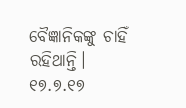ବୈଜ୍ଞାନିକଙ୍କୁ ଚାହିଁ ରହିଥାନ୍ତି।
୧୭.୭.୧୭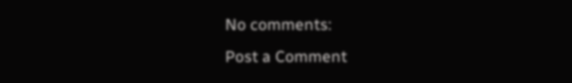No comments:
Post a Comment